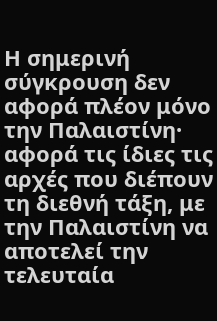Η σημερινή σύγκρουση δεν αφορά πλέον μόνο την Παλαιστίνη· αφορά τις ίδιες τις αρχές που διέπουν τη διεθνή τάξη, με την Παλαιστίνη να αποτελεί την τελευταία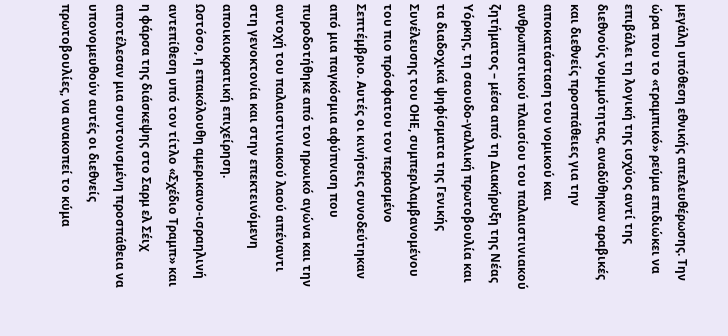μεγάλη υπόθεση εθνικής απελευθέρωσης. Την ώρα που το «τραμπικό» ρεύμα επιδιώκει να επιβάλει τη λογική της ισχύος αντί της διεθνούς νομιμότητας, αναδύθηκαν αραβικές και διεθνείς προσπάθειες για την αποκατάσταση του νομικού και ανθρωπιστικού πλαισίου του παλαιστινιακού ζητήματος – μέσα από τη Διακήρυξη της Νέας Υόρκης, τη σαουδο-γαλλική πρωτοβουλία και τα διαδοχικά ψηφίσματα της Γενικής Συνέλευσης του ΟΗΕ, συμπεριλαμβανομένου του πιο πρόσφατου τον περασμένο Σεπτέμβριο. Αυτές οι κινήσεις συνοδεύτηκαν από μια παγκόσμια αφύπνιση που πυροδοτήθηκε από τον ηρωικό αγώνα και την αντοχή του παλαιστινιακού λαού απέναντι στη γενοκτονία και στην επεκτεινόμενη αποικιοκρατική επιχείρηση.
Ωστόσο, η επακόλουθη αμερικανο-ισραηλινή αντεπίθεση υπό τον τίτλο «Σχέδιο Τραμπ» και η φάρσα της διάσκεψης στο Σαρμ ελ Σέιχ αποτέλεσαν μια συντονισμένη προσπάθεια να υπονομευθούν αυτές οι διεθνείς πρωτοβουλίες, να ανακοπεί το κύμα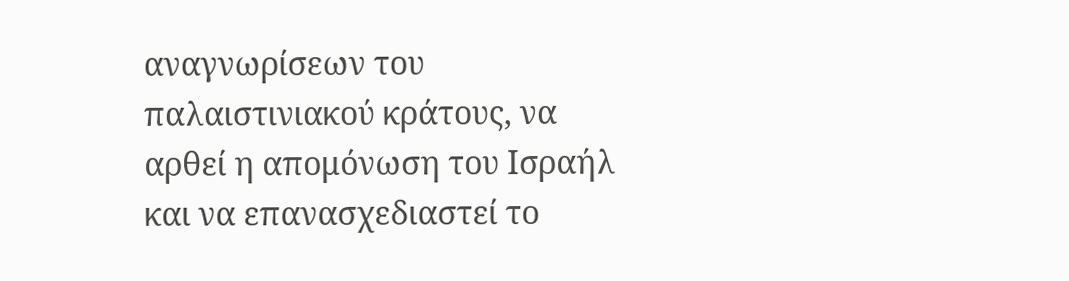αναγνωρίσεων του παλαιστινιακού κράτους, να αρθεί η απομόνωση του Ισραήλ και να επανασχεδιαστεί το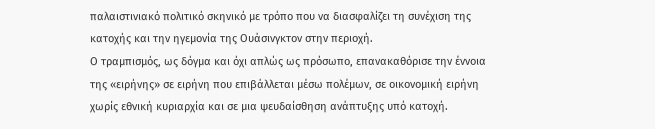παλαιστινιακό πολιτικό σκηνικό με τρόπο που να διασφαλίζει τη συνέχιση της κατοχής και την ηγεμονία της Ουάσινγκτον στην περιοχή.
Ο τραμπισμός, ως δόγμα και όχι απλώς ως πρόσωπο, επανακαθόρισε την έννοια της «ειρήνης» σε ειρήνη που επιβάλλεται μέσω πολέμων, σε οικονομική ειρήνη χωρίς εθνική κυριαρχία και σε μια ψευδαίσθηση ανάπτυξης υπό κατοχή.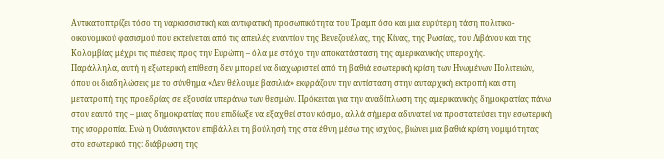Αντικατοπτρίζει τόσο τη ναρκισσιστική και αντιφατική προσωπικότητα του Τραμπ όσο και μια ευρύτερη τάση πολιτικο-οικονομικού φασισμού που εκτείνεται από τις απειλές εναντίον της Βενεζουέλας, της Κίνας, της Ρωσίας, του Λιβάνου και της Κολομβίας μέχρι τις πιέσεις προς την Ευρώπη – όλα με στόχο την αποκατάσταση της αμερικανικής υπεροχής.
Παράλληλα, αυτή η εξωτερική επίθεση δεν μπορεί να διαχωριστεί από τη βαθιά εσωτερική κρίση των Ηνωμένων Πολιτειών, όπου οι διαδηλώσεις με το σύνθημα «Δεν θέλουμε βασιλιά» εκφράζουν την αντίσταση στην αυταρχική εκτροπή και στη μετατροπή της προεδρίας σε εξουσία υπεράνω των θεσμών. Πρόκειται για την αναδίπλωση της αμερικανικής δημοκρατίας πάνω στον εαυτό της – μιας δημοκρατίας που επιδίωξε να εξαχθεί στον κόσμο, αλλά σήμερα αδυνατεί να προστατεύσει την εσωτερική της ισορροπία. Ενώ η Ουάσινγκτον επιβάλλει τη βούλησή της στα έθνη μέσω της ισχύος, βιώνει μια βαθιά κρίση νομιμότητας στο εσωτερικό της: διάβρωση της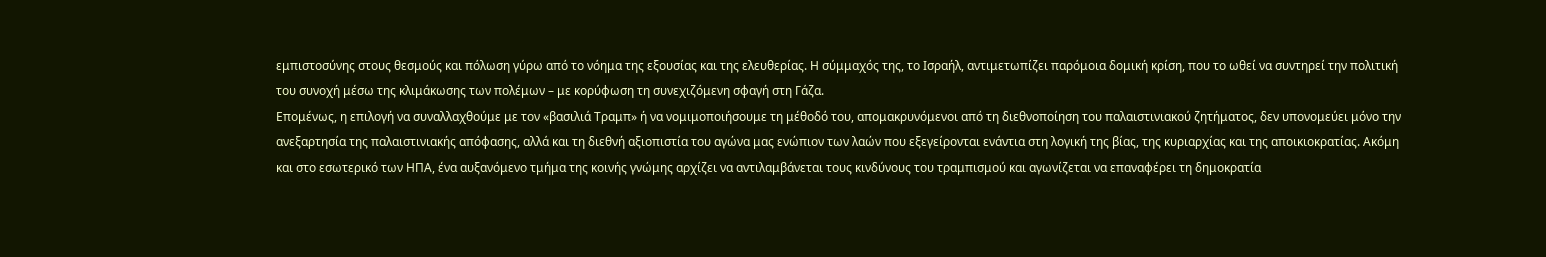εμπιστοσύνης στους θεσμούς και πόλωση γύρω από το νόημα της εξουσίας και της ελευθερίας. Η σύμμαχός της, το Ισραήλ, αντιμετωπίζει παρόμοια δομική κρίση, που το ωθεί να συντηρεί την πολιτική του συνοχή μέσω της κλιμάκωσης των πολέμων – με κορύφωση τη συνεχιζόμενη σφαγή στη Γάζα.
Επομένως, η επιλογή να συναλλαχθούμε με τον «βασιλιά Τραμπ» ή να νομιμοποιήσουμε τη μέθοδό του, απομακρυνόμενοι από τη διεθνοποίηση του παλαιστινιακού ζητήματος, δεν υπονομεύει μόνο την ανεξαρτησία της παλαιστινιακής απόφασης, αλλά και τη διεθνή αξιοπιστία του αγώνα μας ενώπιον των λαών που εξεγείρονται ενάντια στη λογική της βίας, της κυριαρχίας και της αποικιοκρατίας. Ακόμη και στο εσωτερικό των ΗΠΑ, ένα αυξανόμενο τμήμα της κοινής γνώμης αρχίζει να αντιλαμβάνεται τους κινδύνους του τραμπισμού και αγωνίζεται να επαναφέρει τη δημοκρατία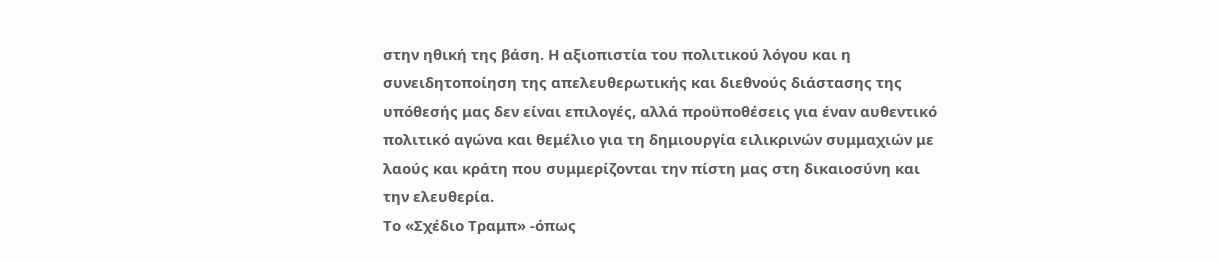στην ηθική της βάση. Η αξιοπιστία του πολιτικού λόγου και η συνειδητοποίηση της απελευθερωτικής και διεθνούς διάστασης της υπόθεσής μας δεν είναι επιλογές, αλλά προϋποθέσεις για έναν αυθεντικό πολιτικό αγώνα και θεμέλιο για τη δημιουργία ειλικρινών συμμαχιών με λαούς και κράτη που συμμερίζονται την πίστη μας στη δικαιοσύνη και την ελευθερία.
Το «Σχέδιο Τραμπ» -όπως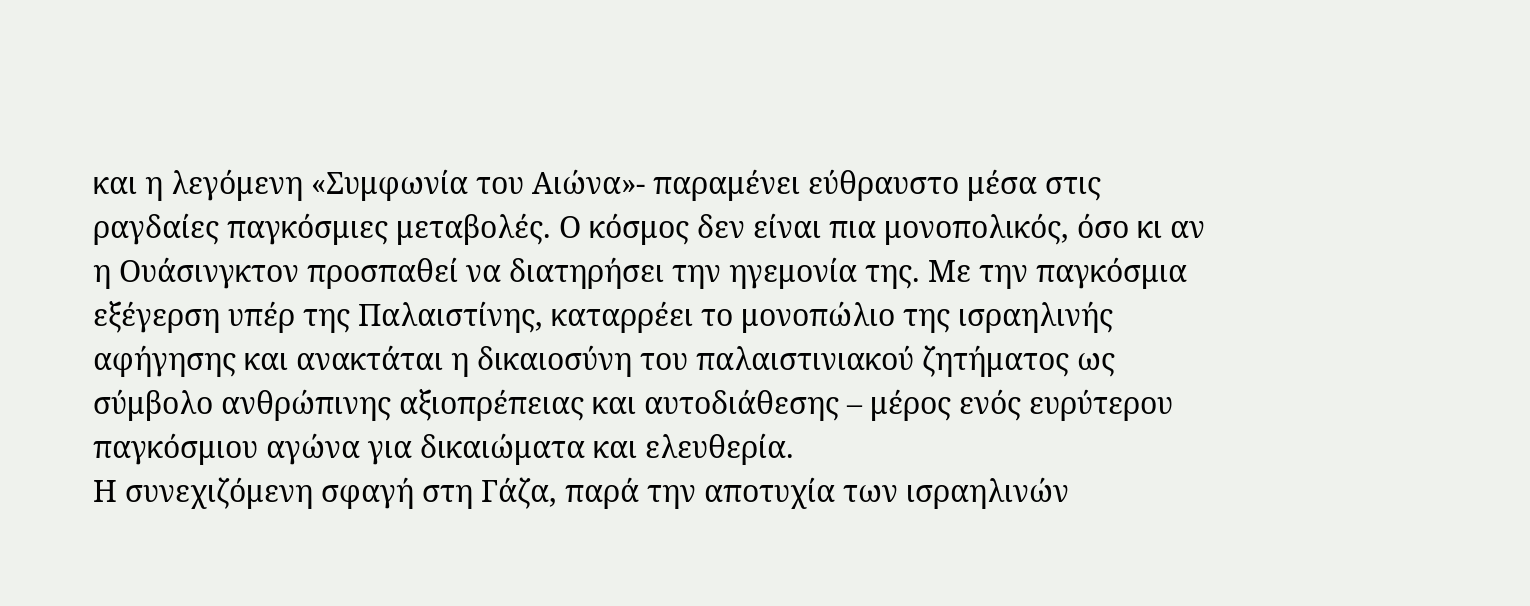και η λεγόμενη «Συμφωνία του Αιώνα»- παραμένει εύθραυστο μέσα στις ραγδαίες παγκόσμιες μεταβολές. Ο κόσμος δεν είναι πια μονοπολικός, όσο κι αν η Ουάσινγκτον προσπαθεί να διατηρήσει την ηγεμονία της. Με την παγκόσμια εξέγερση υπέρ της Παλαιστίνης, καταρρέει το μονοπώλιο της ισραηλινής αφήγησης και ανακτάται η δικαιοσύνη του παλαιστινιακού ζητήματος ως σύμβολο ανθρώπινης αξιοπρέπειας και αυτοδιάθεσης – μέρος ενός ευρύτερου παγκόσμιου αγώνα για δικαιώματα και ελευθερία.
Η συνεχιζόμενη σφαγή στη Γάζα, παρά την αποτυχία των ισραηλινών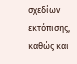σχεδίων εκτόπισης, καθώς και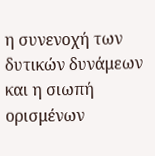η συνενοχή των δυτικών δυνάμεων και η σιωπή ορισμένων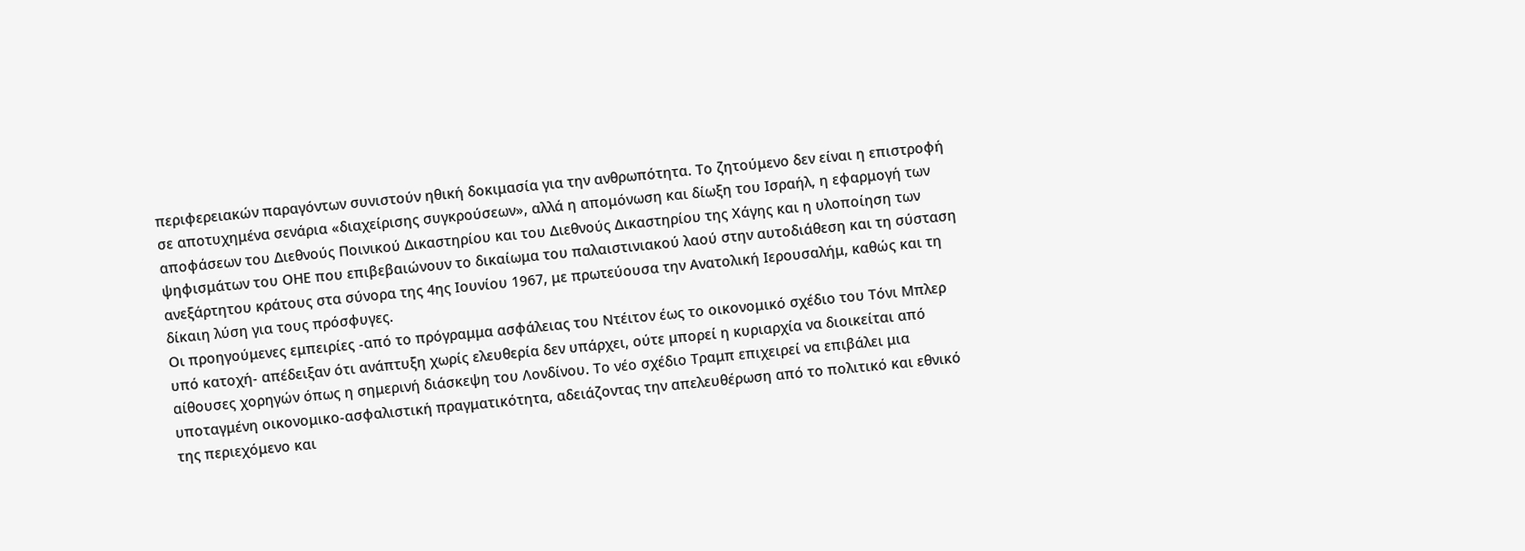περιφερειακών παραγόντων συνιστούν ηθική δοκιμασία για την ανθρωπότητα. Το ζητούμενο δεν είναι η επιστροφή σε αποτυχημένα σενάρια «διαχείρισης συγκρούσεων», αλλά η απομόνωση και δίωξη του Ισραήλ, η εφαρμογή των αποφάσεων του Διεθνούς Ποινικού Δικαστηρίου και του Διεθνούς Δικαστηρίου της Χάγης και η υλοποίηση των ψηφισμάτων του ΟΗΕ που επιβεβαιώνουν το δικαίωμα του παλαιστινιακού λαού στην αυτοδιάθεση και τη σύσταση ανεξάρτητου κράτους στα σύνορα της 4ης Ιουνίου 1967, με πρωτεύουσα την Ανατολική Ιερουσαλήμ, καθώς και τη δίκαιη λύση για τους πρόσφυγες.
Οι προηγούμενες εμπειρίες -από το πρόγραμμα ασφάλειας του Ντέιτον έως το οικονομικό σχέδιο του Τόνι Μπλερ υπό κατοχή- απέδειξαν ότι ανάπτυξη χωρίς ελευθερία δεν υπάρχει, ούτε μπορεί η κυριαρχία να διοικείται από αίθουσες χορηγών όπως η σημερινή διάσκεψη του Λονδίνου. Το νέο σχέδιο Τραμπ επιχειρεί να επιβάλει μια υποταγμένη οικονομικο-ασφαλιστική πραγματικότητα, αδειάζοντας την απελευθέρωση από το πολιτικό και εθνικό της περιεχόμενο και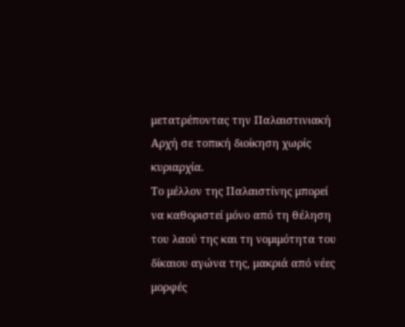μετατρέποντας την Παλαιστινιακή Αρχή σε τοπική διοίκηση χωρίς κυριαρχία.
Το μέλλον της Παλαιστίνης μπορεί να καθοριστεί μόνο από τη θέληση του λαού της και τη νομιμότητα του δίκαιου αγώνα της, μακριά από νέες μορφές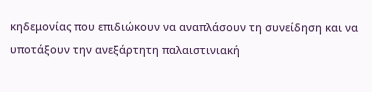κηδεμονίας που επιδιώκουν να αναπλάσουν τη συνείδηση και να υποτάξουν την ανεξάρτητη παλαιστινιακή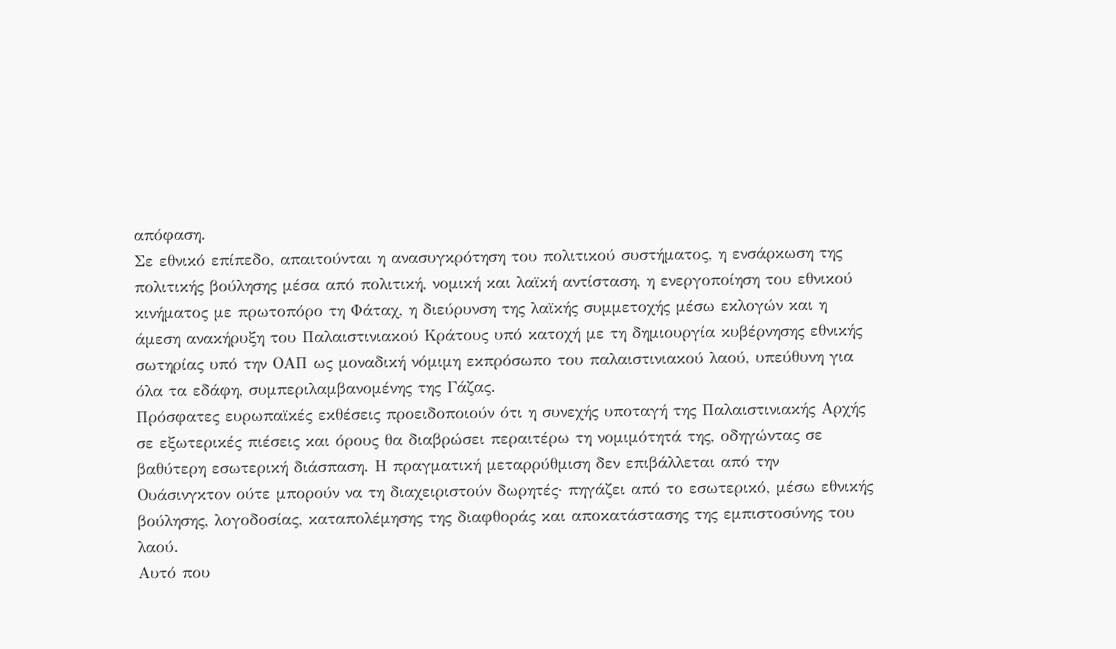απόφαση.
Σε εθνικό επίπεδο, απαιτούνται η ανασυγκρότηση του πολιτικού συστήματος, η ενσάρκωση της πολιτικής βούλησης μέσα από πολιτική, νομική και λαϊκή αντίσταση, η ενεργοποίηση του εθνικού κινήματος με πρωτοπόρο τη Φάταχ, η διεύρυνση της λαϊκής συμμετοχής μέσω εκλογών και η άμεση ανακήρυξη του Παλαιστινιακού Κράτους υπό κατοχή με τη δημιουργία κυβέρνησης εθνικής σωτηρίας υπό την ΟΑΠ ως μοναδική νόμιμη εκπρόσωπο του παλαιστινιακού λαού, υπεύθυνη για όλα τα εδάφη, συμπεριλαμβανομένης της Γάζας.
Πρόσφατες ευρωπαϊκές εκθέσεις προειδοποιούν ότι η συνεχής υποταγή της Παλαιστινιακής Αρχής σε εξωτερικές πιέσεις και όρους θα διαβρώσει περαιτέρω τη νομιμότητά της, οδηγώντας σε βαθύτερη εσωτερική διάσπαση. Η πραγματική μεταρρύθμιση δεν επιβάλλεται από την Ουάσινγκτον ούτε μπορούν να τη διαχειριστούν δωρητές· πηγάζει από το εσωτερικό, μέσω εθνικής βούλησης, λογοδοσίας, καταπολέμησης της διαφθοράς και αποκατάστασης της εμπιστοσύνης του λαού.
Αυτό που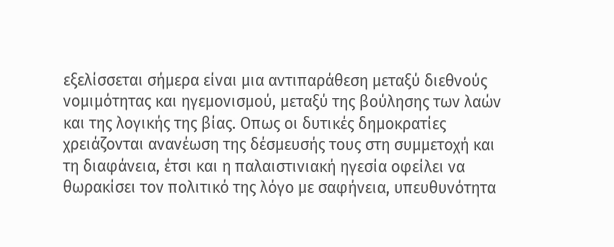εξελίσσεται σήμερα είναι μια αντιπαράθεση μεταξύ διεθνούς νομιμότητας και ηγεμονισμού, μεταξύ της βούλησης των λαών και της λογικής της βίας. Οπως οι δυτικές δημοκρατίες χρειάζονται ανανέωση της δέσμευσής τους στη συμμετοχή και τη διαφάνεια, έτσι και η παλαιστινιακή ηγεσία οφείλει να θωρακίσει τον πολιτικό της λόγο με σαφήνεια, υπευθυνότητα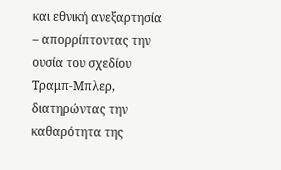και εθνική ανεξαρτησία – απορρίπτοντας την ουσία του σχεδίου Τραμπ-Μπλερ, διατηρώντας την καθαρότητα της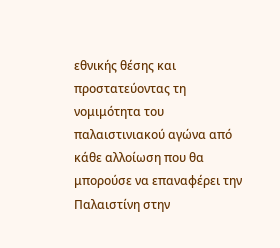εθνικής θέσης και προστατεύοντας τη νομιμότητα του παλαιστινιακού αγώνα από κάθε αλλοίωση που θα μπορούσε να επαναφέρει την Παλαιστίνη στην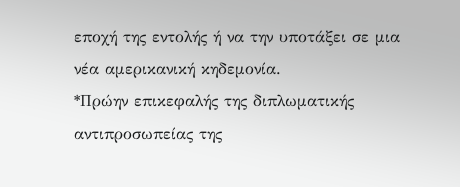εποχή της εντολής ή να την υποτάξει σε μια νέα αμερικανική κηδεμονία.
*Πρώην επικεφαλής της διπλωματικής αντιπροσωπείας της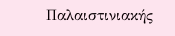Παλαιστινιακής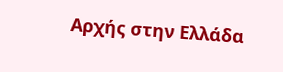Αρχής στην Ελλάδα